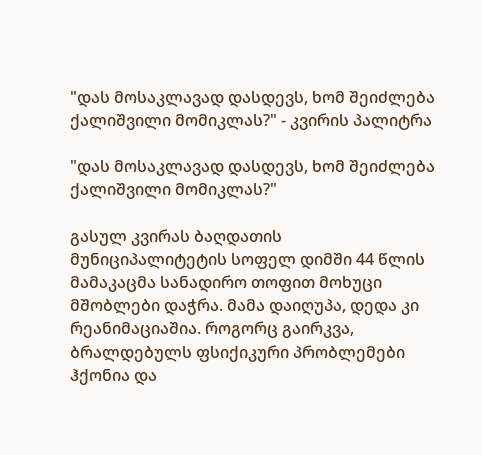"დას მოსაკლავად დასდევს, ხომ შეიძლება ქალიშვილი მომიკლას?" - კვირის პალიტრა

"დას მოსაკლავად დასდევს, ხომ შეიძლება ქალიშვილი მომიკლას?"

გასულ კვირას ბაღდათის მუნიციპალიტეტის სოფელ დიმში 44 წლის მამაკაცმა სანადირო თოფით მოხუცი მშობლები დაჭრა. მამა დაიღუპა, დედა კი რეანიმაციაშია. როგორც გაირკვა, ბრალდებულს ფსიქიკური პრობლემები ჰქონია და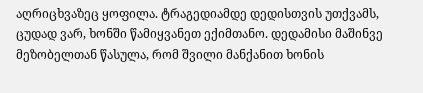აღრიცხვაზეც ყოფილა. ტრაგედიამდე დედისთვის უთქვამს, ცუდად ვარ, ხონში წამიყვანეთ ექიმთანო. დედამისი მაშინვე მეზობელთან წასულა, რომ შვილი მანქანით ხონის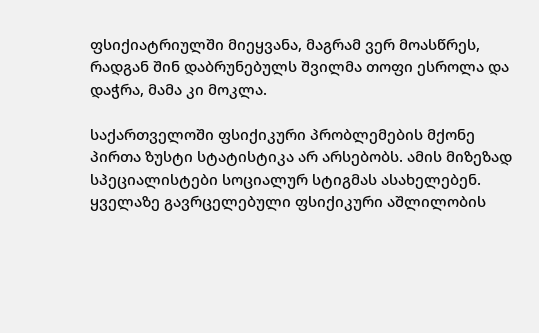ფსიქიატრიულში მიეყვანა, მაგრამ ვერ მოასწრეს, რადგან შინ დაბრუნებულს შვილმა თოფი ესროლა და დაჭრა, მამა კი მოკლა.

საქართველოში ფსიქიკური პრობლემების მქონე პირთა ზუსტი სტატისტიკა არ არსებობს. ამის მიზეზად სპეციალისტები სოციალურ სტიგმას ასახელებენ. ყველაზე გავრცელებული ფსიქიკური აშლილობის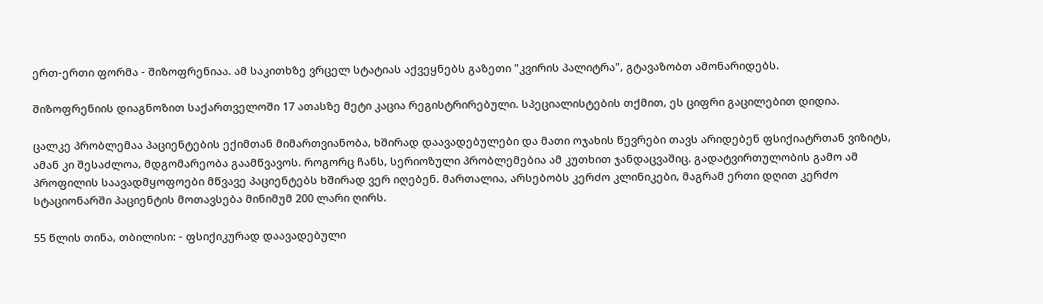ერთ-ერთი ფორმა - შიზოფრენიაა. ამ საკითხზე ვრცელ სტატიას აქვეყნებს გაზეთი "კვირის პალიტრა", გტავაზობთ ამონარიდებს.

შიზოფრენიის დიაგნოზით საქართველოში 17 ათასზე მეტი კაცია რეგისტრირებული. სპეციალისტების თქმით, ეს ციფრი გაცილებით დიდია.

ცალკე პრობლემაა პაციენტების ექიმთან მიმართვიანობა, ხშირად დაავადებულები და მათი ოჯახის წევრები თავს არიდებენ ფსიქიატრთან ვიზიტს, ამან კი შესაძლოა, მდგომარეობა გაამწვავოს. როგორც ჩანს, სერიოზული პრობლემებია ამ კუთხით ჯანდაცვაშიც. გადატვირთულობის გამო ამ პროფილის საავადმყოფოები მწვავე პაციენტებს ხშირად ვერ იღებენ. მართალია, არსებობს კერძო კლინიკები, მაგრამ ერთი დღით კერძო სტაციონარში პაციენტის მოთავსება მინიმუმ 200 ლარი ღირს.

55 წლის თინა, თბილისი: - ფსიქიკურად დაავადებული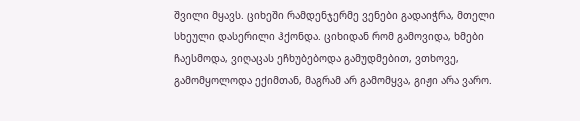შვილი მყავს. ციხეში რამდენჯერმე ვენები გადაიჭრა, მთელი სხეული დასერილი ჰქონდა. ციხიდან რომ გამოვიდა, ხმები ჩაესმოდა, ვიღაცას ეჩხუბებოდა გამუდმებით, ვთხოვე, გამომყოლოდა ექიმთან, მაგრამ არ გამომყვა, გიჟი არა ვარო.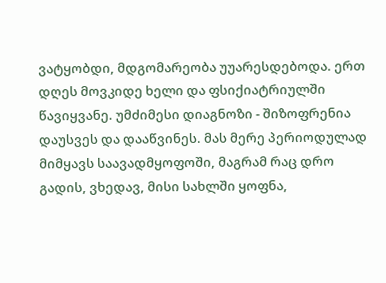ვატყობდი, მდგომარეობა უუარესდებოდა. ერთ დღეს მოვკიდე ხელი და ფსიქიატრიულში წავიყვანე. უმძიმესი დიაგნოზი - შიზოფრენია დაუსვეს და დააწვინეს. მას მერე პერიოდულად მიმყავს საავადმყოფოში, მაგრამ რაც დრო გადის, ვხედავ, მისი სახლში ყოფნა,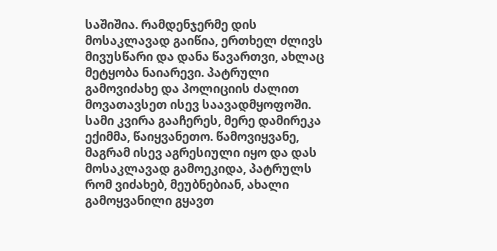საშიშია. რამდენჯერმე დის მოსაკლავად გაიწია, ერთხელ ძლივს მივუსწარი და დანა წავართვი, ახლაც მეტყობა ნაიარევი. პატრული გამოვიძახე და პოლიციის ძალით მოვათავსეთ ისევ საავადმყოფოში. სამი კვირა გააჩერეს, მერე დამირეკა ექიმმა, წაიყვანეთო. წამოვიყვანე, მაგრამ ისევ აგრესიული იყო და დას მოსაკლავად გამოეკიდა, პატრულს რომ ვიძახებ, მეუბნებიან, ახალი გამოყვანილი გყავთ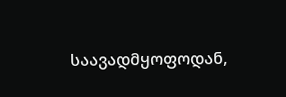საავადმყოფოდან,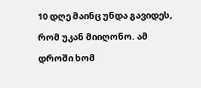10 დღე მაინც უნდა გავიდეს, რომ უკან მიიღონო. ამ დროში ხომ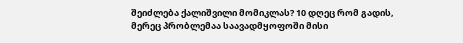შეიძლება ქალიშვილი მომიკლას? 10 დღეც რომ გადის, მერეც პრობლემაა საავადმყოფოში მისი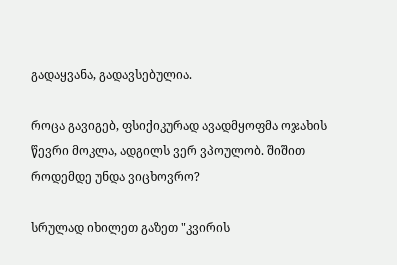გადაყვანა, გადავსებულია.

როცა გავიგებ, ფსიქიკურად ავადმყოფმა ოჯახის წევრი მოკლა, ადგილს ვერ ვპოულობ. შიშით როდემდე უნდა ვიცხოვრო?

სრულად იხილეთ გაზეთ "კვირის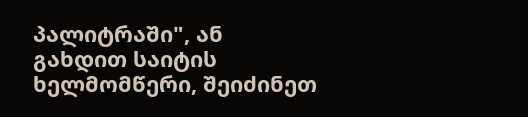პალიტრაში", ან გახდით საიტის ხელმომწერი, შეიძინეთ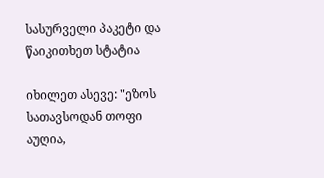სასურველი პაკეტი და წაიკითხეთ სტატია

იხილეთ ასევე: "ეზოს სათავსოდან თოფი აუღია,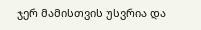ჯერ მამისთვის უსვრია და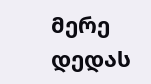მერე დედას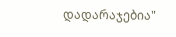დადარაჯებია"